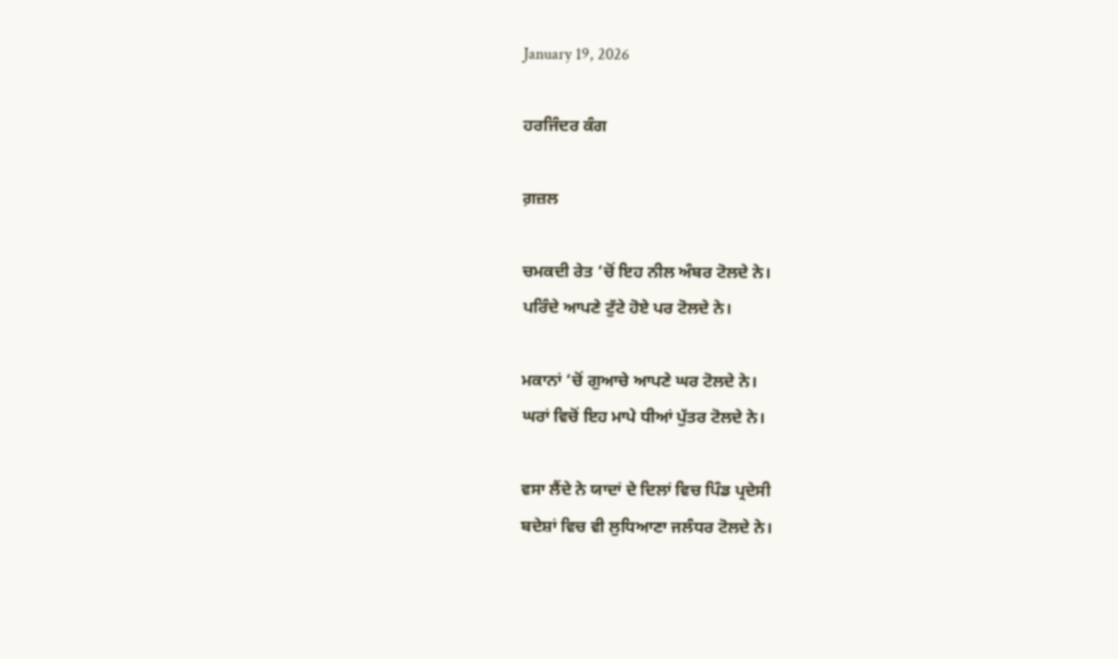January 19, 2026

ਹਰਜਿੰਦਰ ਕੰਗ

ਗ਼ਜ਼ਲ

ਚਮਕਦੀ ਰੇਤ ‘ਚੋਂ ਇਹ ਨੀਲ ਅੰਬਰ ਟੋਲਦੇ ਨੇ।
ਪਰਿੰਦੇ ਆਪਣੇ ਟੁੱਟੇ ਹੋਏ ਪਰ ਟੋਲਦੇ ਨੇ।

ਮਕਾਨਾਂ ‘ਚੋਂ ਗੁਆਚੇ ਆਪਣੇ ਘਰ ਟੋਲਦੇ ਨੇ।
ਘਰਾਂ ਵਿਚੋਂ ਇਹ ਮਾਪੇ ਧੀਆਂ ਪੁੱਤਰ ਟੋਲਦੇ ਨੇ।

ਵਸਾ ਲੈਂਦੇ ਨੇ ਯਾਦਾਂ ਦੇ ਦਿਲਾਂ ਵਿਚ ਪਿੰਡ ਪ੍ਰਦੇਸੀ
ਬਦੇਸ਼ਾਂ ਵਿਚ ਵੀ ਲੁਧਿਆਣਾ ਜਲੰਧਰ ਟੋਲਦੇ ਨੇ।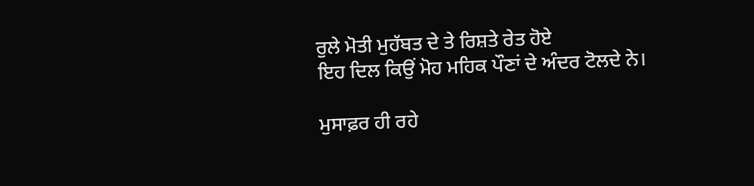ਰੁਲੇ ਮੋਤੀ ਮੁਹੱਬਤ ਦੇ ਤੇ ਰਿਸ਼ਤੇ ਰੇਤ ਹੋਏ
ਇਹ ਦਿਲ ਕਿਉਂ ਮੋਹ ਮਹਿਕ ਪੌਣਾਂ ਦੇ ਅੰਦਰ ਟੋਲਦੇ ਨੇ।

ਮੁਸਾਫ਼ਰ ਹੀ ਰਹੇ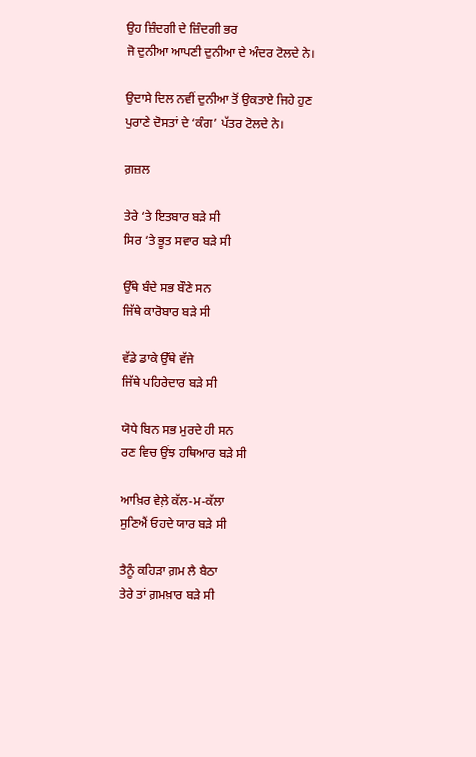ਉਹ ਜ਼ਿੰਦਗੀ ਦੇ ਜ਼ਿੰਦਗੀ ਭਰ
ਜੋ ਦੁਨੀਆ ਆਪਣੀ ਦੁਨੀਆ ਦੇ ਅੰਦਰ ਟੋਲਦੇ ਨੇ।

ਉਦਾਸੇ ਦਿਲ ਨਵੀਂ ਦੁਨੀਆ ਤੋਂ ਉਕਤਾਏ ਜਿਹੇ ਹੁਣ
ਪੁਰਾਣੇ ਦੋਸਤਾਂ ਦੇ ‘ਕੰਗ’ ਪੱਤਰ ਟੋਲਦੇ ਨੇ।

ਗ਼ਜ਼ਲ

ਤੇਰੇ ‘ਤੇ ਇਤਬਾਰ ਬੜੇ ਸੀ
ਸਿਰ ‘ਤੇ ਭੂਤ ਸਵਾਰ ਬੜੇ ਸੀ

ਉੱਥੇ ਬੰਦੇ ਸਭ ਬੌਣੇ ਸਨ
ਜਿੱਥੇ ਕਾਰੋਬਾਰ ਬੜੇ ਸੀ

ਵੱਡੇ ਡਾਕੇ ਉੱਥੇ ਵੱਜੇ
ਜਿੱਥੇ ਪਹਿਰੇਦਾਰ ਬੜੇ ਸੀ

ਯੋਧੇ ਬਿਨ ਸਭ ਮੁਰਦੇ ਹੀ ਸਨ
ਰਣ ਵਿਚ ਉਂਝ ਹਥਿਆਰ ਬੜੇ ਸੀ

ਆਖ਼ਿਰ ਵੇਲ਼ੇ ਕੱਲ-ਮ-ਕੱਲਾ
ਸੁਣਿਐਂ ਓਹਦੇ ਯਾਰ ਬੜੇ ਸੀ

ਤੈਨੂੰ ਕਹਿੜਾ ਗ਼ਮ ਲੈ ਬੈਠਾ
ਤੇਰੇ ਤਾਂ ਗ਼ਮਖ਼ਾਰ ਬੜੇ ਸੀ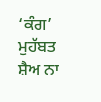‘ਕੰਗ’ ਮੁਹੱਬਤ ਸ਼ੈਅ ਨਾ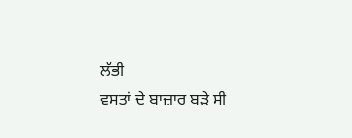ਲੱਭੀ
ਵਸਤਾਂ ਦੇ ਬਾਜ਼ਾਰ ਬੜੇ ਸੀ